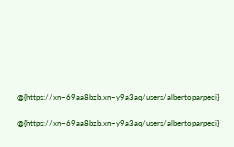@{https://xn–69aa8bzb.xn–y9a3aq/users/albertoparpeci}

@{https://xn–69aa8bzb.xn–y9a3aq/users/albertoparpeci}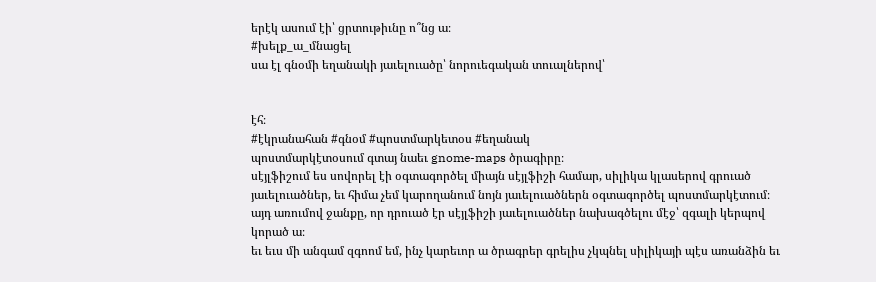երէկ ասում էի՝ ցրտութիւնը ո՞նց ա։
#խելք_ա_մնացել
սա էլ գնօմի եղանակի յաւելուածը՝ նորուեգական տուալներով՝


էհ։
#էկրանահան #գնօմ #պոստմարկետօս #եղանակ
պոստմարկէտօսում գտայ նաեւ gnome-maps ծրագիրը։
սէյլֆիշում ես սովորել էի օգտագործել միայն սէյլֆիշի համար, սիլիկա կլասերով գրուած յաւելուածներ, եւ հիմա չեմ կարողանում նոյն յաւելուածներն օգտագործել պոստմարկէտում։
այդ առումով ջանքը, որ դրուած էր սէյլֆիշի յաւելուածներ նախագծելու մէջ՝ զգալի կերպով կորած ա։
եւ եւս մի անգամ զգոոմ եմ, ինչ կարեւոր ա ծրագրեր գրելիս չկպնել սիլիկայի պէս առանձին եւ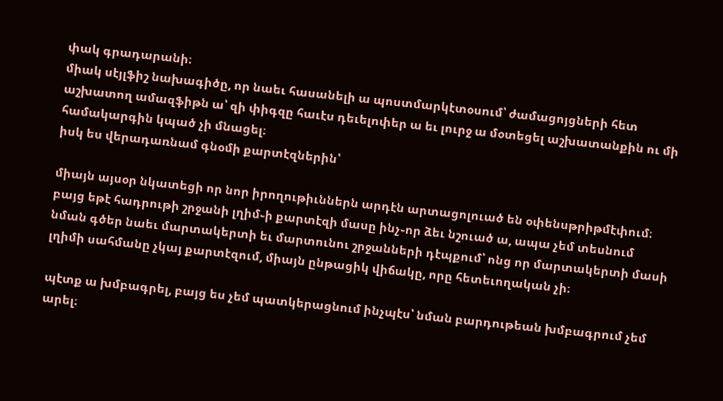փակ գրադարանի։
միակ սէյլֆիշ նախագիծը, որ նաեւ հասանելի ա պոստմարկէտօսում՝ ժամացոյցների հետ աշխատող ամազֆիթն ա՝ զի փիգզը հաւէս դեւելոփեր ա եւ լուրջ ա մօտեցել աշխատանքին ու մի համակարգին կպած չի մնացել։
իսկ ես վերադառնամ գնօմի քարտէզներին՝

միայն այսօր նկատեցի որ նոր իրողութիւններն արդէն արտացոլուած են օփենսթրիթմէփում։ բայց եթէ հադրութի շրջանի լղիմ֊ի քարտէզի մասը ինչ֊որ ձեւ նշուած ա, ապա չեմ տեսնում նման գծեր նաեւ մարտակերտի եւ մարտունու շրջանների դէպքում՝ ոնց որ մարտակերտի մասի լղիմի սահմանը չկայ քարտէզում, միայն ընթացիկ վիճակը, որը հետեւողական չի։

պէտք ա խմբագրել, բայց ես չեմ պատկերացնում ինչպէս՝ նման բարդութեան խմբագրում չեմ արել։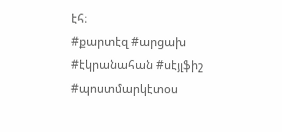էհ։
#քարտէզ #արցախ #էկրանահան #սէյլֆիշ #պոստմարկէտօս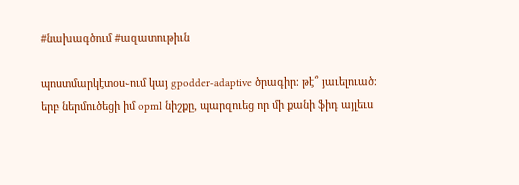#նախագծում #ազատութիւն

պոստմարկէտօս֊ում կայ gpodder-adaptive ծրագիր։ թէ՞ յաւելուած։
երբ ներմուծեցի իմ opml նիշքը, պարզուեց որ մի քանի ֆիդ այլեւս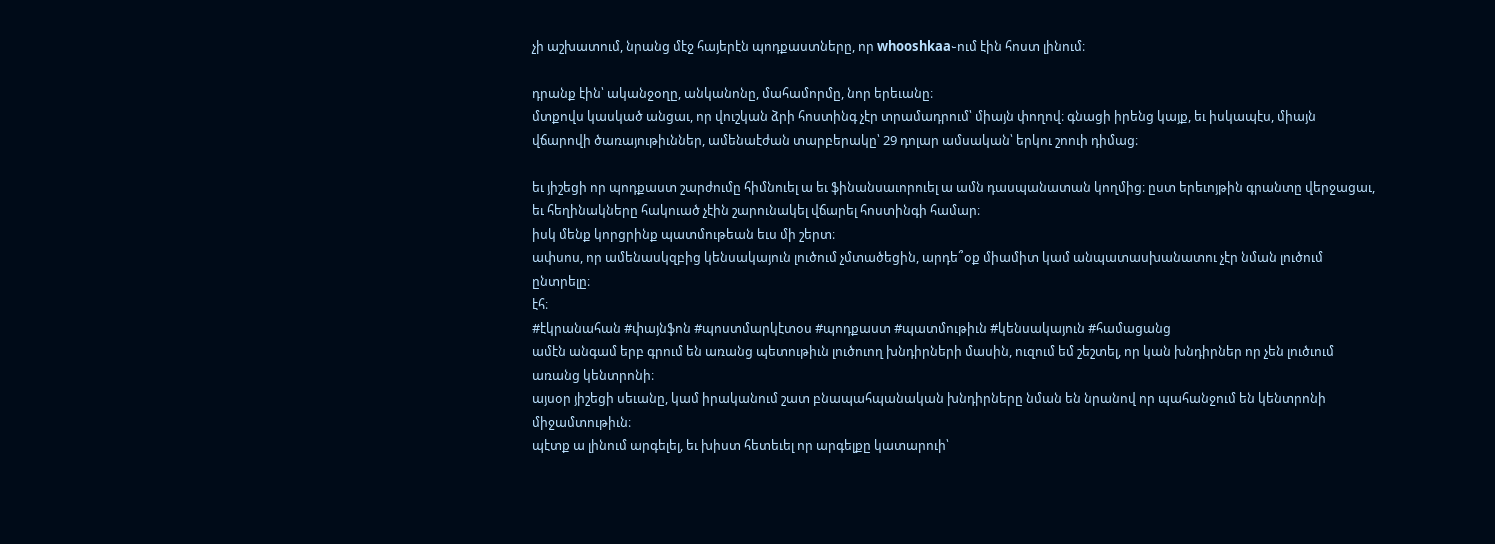չի աշխատում, նրանց մէջ հայերէն պոդքաստները, որ whooshkaa֊ում էին հոստ լինում։

դրանք էին՝ ականջօղը, անկանոնը, մահամորմը, նոր երեւանը։
մտքովս կասկած անցաւ, որ վուշկան ձրի հոստինգ չէր տրամադրում՝ միայն փողով։ գնացի իրենց կայք, եւ իսկապէս, միայն վճարովի ծառայութիւններ, ամենաէժան տարբերակը՝ 29 դոլար ամսական՝ երկու շոուի դիմաց։

եւ յիշեցի որ պոդքաստ շարժումը հիմնուել ա եւ ֆինանսաւորուել ա ամն դասպանատան կողմից։ ըստ երեւոյթին գրանտը վերջացաւ, եւ հեղինակները հակուած չէին շարունակել վճարել հոստինգի համար։
իսկ մենք կորցրինք պատմութեան եւս մի շերտ։
ափսոս, որ ամենասկզբից կենսակայուն լուծում չմտածեցին, արդե՞օք միամիտ կամ անպատասխանատու չէր նման լուծում ընտրելը։
էհ։
#էկրանահան #փայնֆոն #պոստմարկէտօս #պոդքաստ #պատմութիւն #կենսակայուն #համացանց
ամէն անգամ երբ գրում են առանց պետութիւն լուծուող խնդիրների մասին, ուզում եմ շեշտել, որ կան խնդիրներ որ չեն լուծւում առանց կենտրոնի։
այսօր յիշեցի սեւանը, կամ իրականում շատ բնապահպանական խնդիրները նման են նրանով որ պահանջում են կենտրոնի միջամտութիւն։
պէտք ա լինում արգելել, եւ խիստ հետեւել որ արգելքը կատարուի՝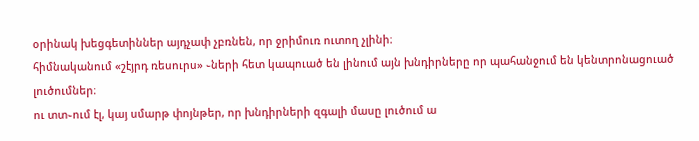օրինակ խեցգետիններ այդչափ չբռնեն, որ ջրիմուռ ուտող չլինի։
հիմնականում «շէյրդ ռեսուրս» ֊ների հետ կապուած են լինում այն խնդիրները որ պահանջում են կենտրոնացուած լուծումներ։
ու տտ֊ում էլ, կայ սմարթ փոյնթեր, որ խնդիրների զգալի մասը լուծում ա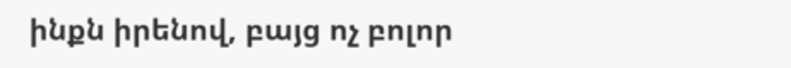ինքն իրենով, բայց ոչ բոլոր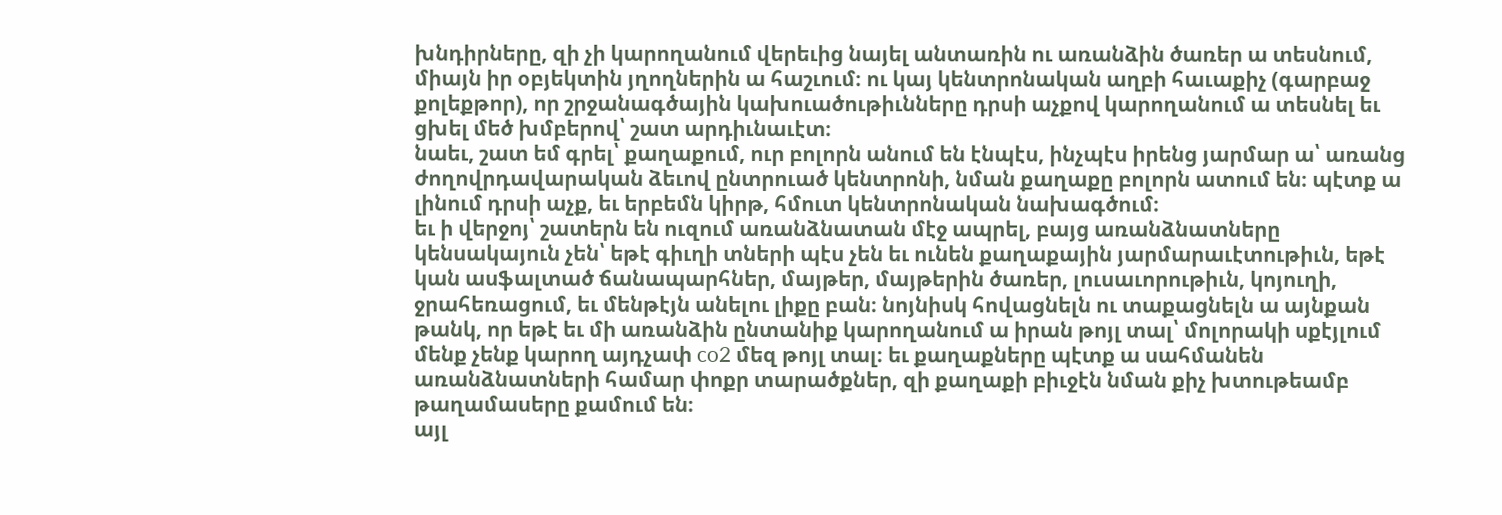խնդիրները, զի չի կարողանում վերեւից նայել անտառին ու առանձին ծառեր ա տեսնում, միայն իր օբյեկտին յղողներին ա հաշւում։ ու կայ կենտրոնական աղբի հաւաքիչ (գարբաջ քոլեքթոր), որ շրջանագծային կախուածութիւնները դրսի աչքով կարողանում ա տեսնել եւ ցխել մեծ խմբերով՝ շատ արդիւնաւէտ։
նաեւ, շատ եմ գրել՝ քաղաքում, ուր բոլորն անում են էնպէս, ինչպէս իրենց յարմար ա՝ առանց ժողովրդավարական ձեւով ընտրուած կենտրոնի, նման քաղաքը բոլորն ատում են։ պէտք ա լինում դրսի աչք, եւ երբեմն կիրթ, հմուտ կենտրոնական նախագծում։
եւ ի վերջոյ՝ շատերն են ուզում առանձնատան մէջ ապրել, բայց առանձնատները կենսակայուն չեն՝ եթէ գիւղի տների պէս չեն եւ ունեն քաղաքային յարմարաւէտութիւն, եթէ կան ասֆալտած ճանապարհներ, մայթեր, մայթերին ծառեր, լուսաւորութիւն, կոյուղի, ջրահեռացում, եւ մենթէյն անելու լիքը բան։ նոյնիսկ հովացնելն ու տաքացնելն ա այնքան թանկ, որ եթէ եւ մի առանձին ընտանիք կարողանում ա իրան թոյլ տալ՝ մոլորակի սքէյլում մենք չենք կարող այդչափ co2 մեզ թոյլ տալ։ եւ քաղաքները պէտք ա սահմանեն առանձնատների համար փոքր տարածքներ, զի քաղաքի բիւջէն նման քիչ խտութեամբ թաղամասերը քամում են։
այլ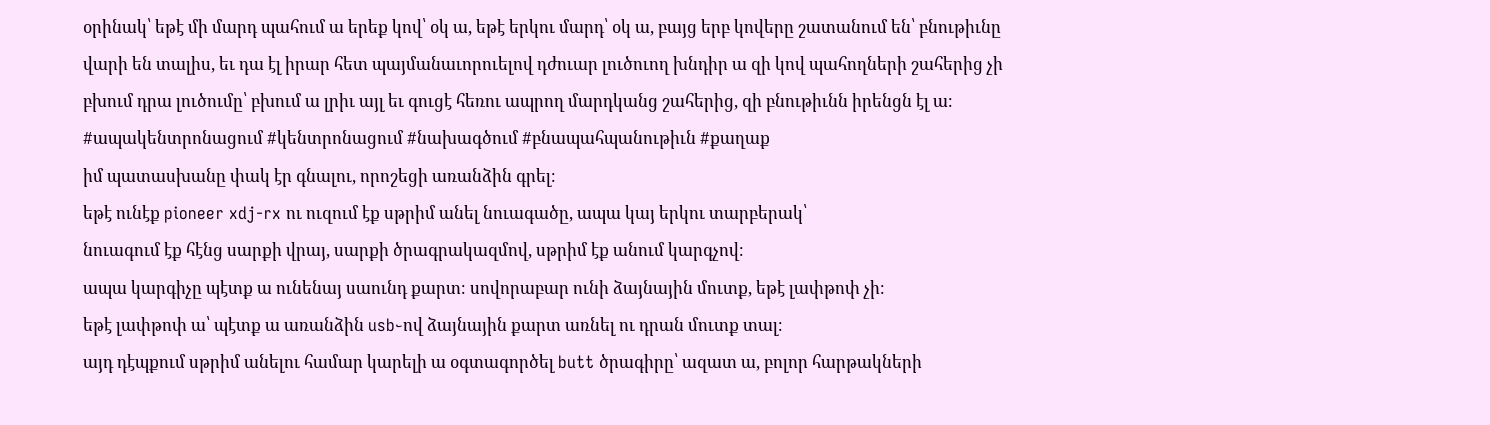օրինակ՝ եթէ մի մարդ պահում ա երեք կով՝ օկ ա, եթէ երկու մարդ՝ օկ ա, բայց երբ կովերը շատանում են՝ բնութիւնը վարի են տալիս, եւ դա էլ իրար հետ պայմանաւորուելով դժուար լուծուող խնդիր ա զի կով պահողների շահերից չի բխում դրա լուծումը՝ բխում ա լրիւ այլ եւ գուցէ հեռու ապրող մարդկանց շահերից, զի բնութիւնն իրենցն էլ ա։
#ապակենտրոնացում #կենտրոնացում #նախագծում #բնապահպանութիւն #քաղաք
իմ պատասխանը փակ էր գնալու, որոշեցի առանձին գրել։
եթէ ունէք pioneer xdj-rx ու ուզում էք սթրիմ անել նուագածը, ապա կայ երկու տարբերակ՝
նուագում էք հէնց սարքի վրայ, սարքի ծրագրակազմով, սթրիմ էք անում կարգչով։
ապա կարգիչը պէտք ա ունենայ սաունդ քարտ։ սովորաբար ունի ձայնային մուտք, եթէ լափթոփ չի։
եթէ լափթոփ ա՝ պէտք ա առանձին usb֊ով ձայնային քարտ առնել ու դրան մուտք տալ։
այդ դէպքում սթրիմ անելու համար կարելի ա օգտագործել butt ծրագիրը՝ ազատ ա, բոլոր հարթակների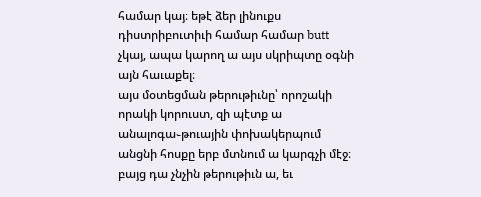համար կայ։ եթէ ձեր լինուքս դիստրիբուտիւի համար համար butt չկայ, ապա կարող ա այս սկրիպտը օգնի այն հաւաքել։
այս մօտեցման թերութիւնը՝ որոշակի որակի կորուստ, զի պէտք ա անալոգա֊թուային փոխակերպում անցնի հոսքը երբ մտնում ա կարգչի մէջ։ բայց դա չնչին թերութիւն ա, եւ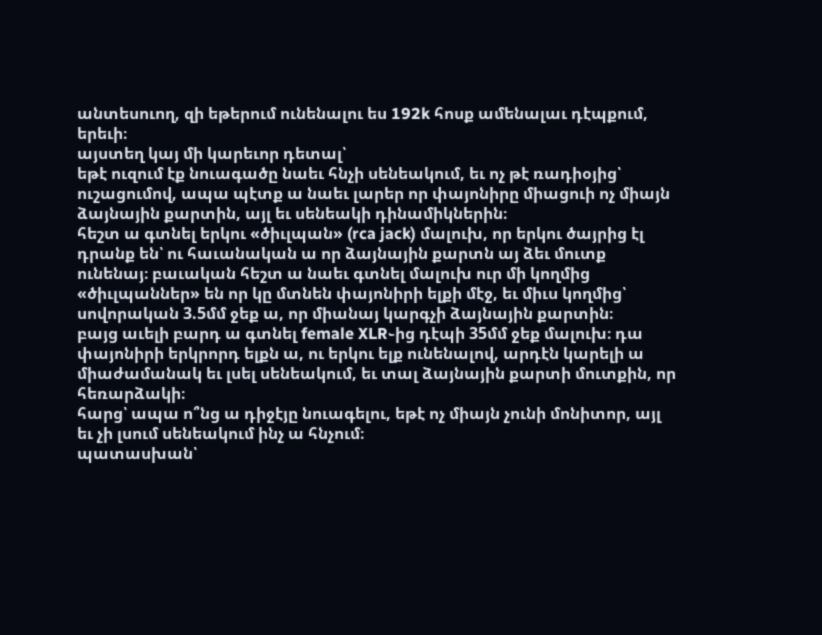անտեսուող, զի եթերում ունենալու ես 192k հոսք ամենալաւ դէպքում, երեւի։
այստեղ կայ մի կարեւոր դետալ՝
եթէ ուզում էք նուագածը նաեւ հնչի սենեակում, եւ ոչ թէ ռադիօյից՝ ուշացումով, ապա պէտք ա նաեւ լարեր որ փայոնիրը միացուի ոչ միայն ձայնային քարտին, այլ եւ սենեակի դինամիկներին։
հեշտ ա գտնել երկու «ծիւլպան» (rca jack) մալուխ, որ երկու ծայրից էլ դրանք են՝ ու հաւանական ա որ ձայնային քարտն այ ձեւ մուտք ունենայ։ բաւական հեշտ ա նաեւ գտնել մալուխ ուր մի կողմից «ծիւլպաններ» են որ կը մտնեն փայոնիրի ելքի մէջ, եւ միւս կողմից՝ սովորական 3.5մմ ջեք ա, որ միանայ կարգչի ձայնային քարտին։
բայց աւելի բարդ ա գտնել female XLR֊ից դէպի 35մմ ջեք մալուխ։ դա փայոնիրի երկրորդ ելքն ա, ու երկու ելք ունենալով, արդէն կարելի ա միաժամանակ եւ լսել սենեակում, եւ տալ ձայնային քարտի մուտքին, որ հեռարձակի։
հարց՝ ապա ո՞նց ա դիջէյը նուագելու, եթէ ոչ միայն չունի մոնիտոր, այլ եւ չի լսում սենեակում ինչ ա հնչում։
պատասխան՝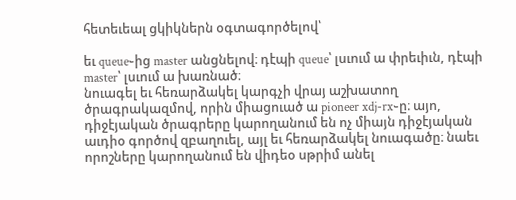հետեւեալ ցկիկներն օգտագործելով՝

եւ queue֊ից master անցնելով։ դէպի queue՝ լսւում ա փրեւիւն, դէպի master՝ լսւում ա խառնած։
նուագել եւ հեռարձակել կարգչի վրայ աշխատող ծրագրակազմով, որին միացուած ա pioneer xdj-rx֊ը։ այո, դիջէյական ծրագրերը կարողանում են ոչ միայն դիջէյական աւդիօ գործով զբաղուել, այլ եւ հեռարձակել նուագածը։ նաեւ որոշները կարողանում են վիդեօ սթրիմ անել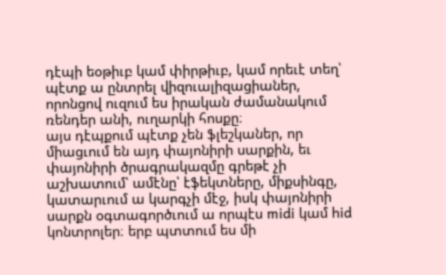դէպի եօթիւբ կամ փիրթիւբ, կամ որեւէ տեղ՝ պէտք ա ընտրել վիզուալիզացիաներ, որոնցով ուզում ես իրական ժամանակում ռենդեր անի, ուղարկի հոսքը։
այս դէպքում պէտք չեն ֆլեշկաներ, որ միացւում են այդ փայոնիրի սարքին, եւ փայոնիրի ծրագրակազմը գրեթէ չի աշխատում՝ ամէնը՝ էֆեկտները, միքսինգը, կատարւում ա կարգչի մէջ, իսկ փայոնիրի սարքն օգտագործւում ա որպէս midi կամ hid կոնտրոլեր։ երբ պտտում ես մի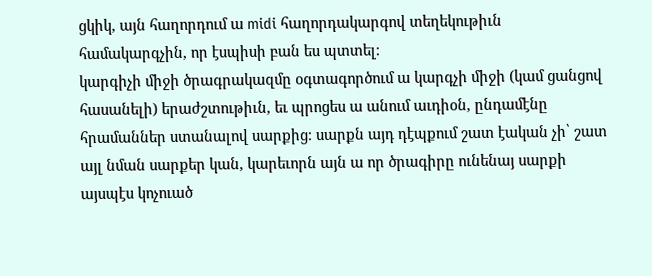ցկիկ, այն հաղորդում ա midi հաղորդակարգով տեղեկութիւն համակարգչին, որ էսպիսի բան ես պտտել։
կարգիչի միջի ծրագրակազմը օգտագործում ա կարգչի միջի (կամ ցանցով հասանելի) երաժշտութիւն, եւ պրոցես ա անում աւդիօն, ընդամէնը հրամաններ ստանալով սարքից։ սարքն այդ դէպքում շատ էական չի՝ շատ այլ նման սարքեր կան, կարեւորն այն ա որ ծրագիրը ունենայ սարքի այսպէս կոչուած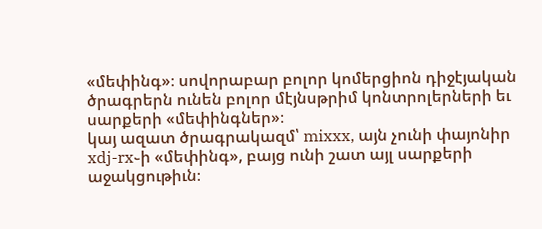«մեփինգ»։ սովորաբար բոլոր կոմերցիոն դիջէյական ծրագրերն ունեն բոլոր մէյնսթրիմ կոնտրոլերների եւ սարքերի «մեփինգներ»։
կայ ազատ ծրագրակազմ՝ mixxx, այն չունի փայոնիր xdj-rx֊ի «մեփինգ», բայց ունի շատ այլ սարքերի աջակցութիւն։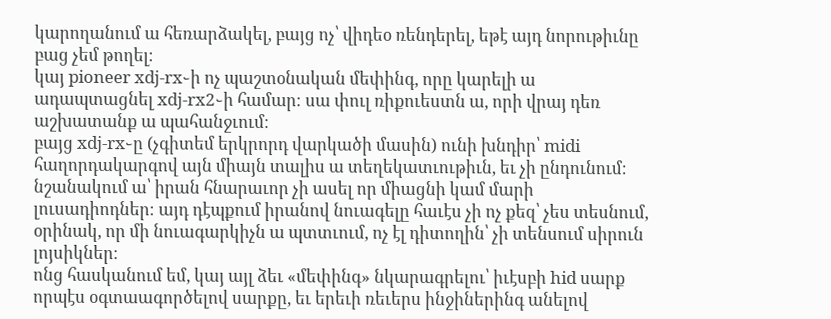կարողանում ա հեռարձակել, բայց ոչ՝ վիդեօ ռենդերել, եթէ այդ նորութիւնը բաց չեմ թողել։
կայ pioneer xdj-rx֊ի ոչ պաշտօնական մեփինգ, որը կարելի ա ադապտացնել xdj-rx2֊ի համար։ սա փուլ ռիքուեստն ա, որի վրայ դեռ աշխատանք ա պահանջւում։
բայց xdj-rx֊ը (չգիտեմ երկրորդ վարկածի մասին) ունի խնդիր՝ midi հաղորդակարգով այն միայն տալիս ա տեղեկատւութիւն, եւ չի ընդունում։ նշանակում ա՝ իրան հնարաւոր չի ասել որ միացնի կամ մարի լուսադիոդներ։ այդ դէպքում իրանով նուագելը հաւէս չի ոչ քեզ՝ չես տեսնում, օրինակ, որ մի նուագարկիչն ա պտտւում, ոչ էլ դիտողին՝ չի տենսում սիրուն լոյսիկներ։
ոնց հասկանում եմ, կայ այլ ձեւ «մեփինգ» նկարագրելու՝ իւէսբի hid սարք որպէս օգտաագործելով սարքը, եւ երեւի ռեւերս ինջիներինգ անելով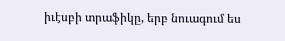իւէսբի տրաֆիկը, երբ նուագում ես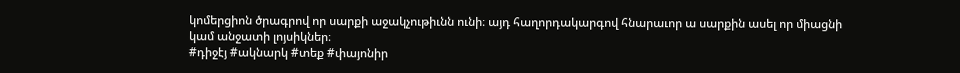կոմերցիոն ծրագրով որ սարքի աջակչութիւնն ունի։ այդ հաղորդակարգով հնարաւոր ա սարքին ասել որ միացնի կամ անջատի լոյսիկներ։
#դիջէյ #ակնարկ #տեք #փայոնիր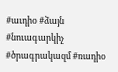#աւդիօ #ձայն #նուագարկիչ #ծրագրակազմ #ռադիօ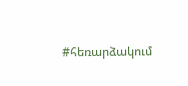#հեռարձակում